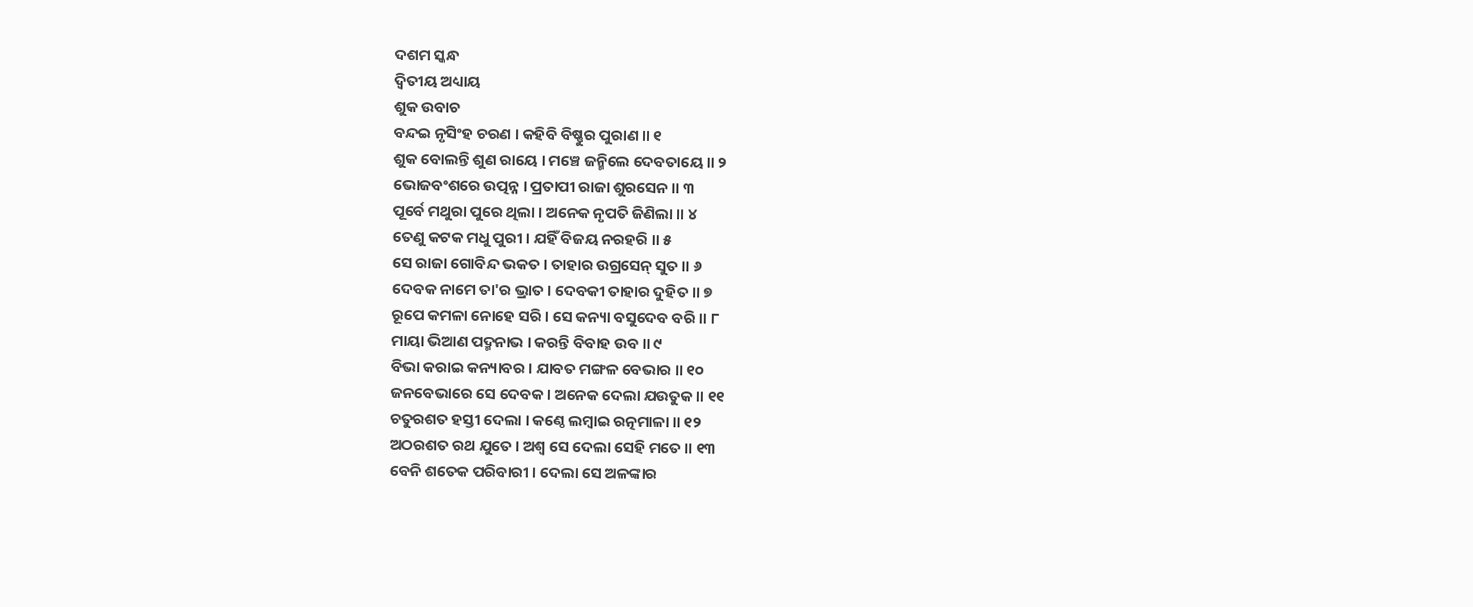ଦଶମ ସ୍କନ୍ଧ
ଦ୍ୱିତୀୟ ଅଧ୍ୟାୟ
ଶୁକ ଉବାଚ
ବନ୍ଦଇ ନୃସିଂହ ଚରଣ । କହିବି ବିଷ୍ଣୁର ପୁରାଣ ॥ ୧
ଶୁକ ବୋଲନ୍ତି ଶୁଣ ରାୟେ । ମଞ୍ଚେ ଜନ୍ମିଲେ ଦେବତାୟେ ॥ ୨
ଭୋଜବଂଶରେ ଉତ୍ପନ୍ନ । ପ୍ରତାପୀ ରାଜା ଶୁରସେନ ॥ ୩
ପୂର୍ବେ ମଥୁରା ପୁରେ ଥିଲା । ଅନେକ ନୃପତି ଜିଣିଲା ॥ ୪
ତେଣୁ କଟକ ମଧୁ ପୁରୀ । ଯହିଁ ବିଜୟ ନରହରି ॥ ୫
ସେ ରାଜା ଗୋବିନ୍ଦ ଭକତ । ତାହାର ଉଗ୍ରସେନ୍ ସୁତ ॥ ୬
ଦେବକ ନାମେ ତା'ର ଭ୍ରାତ । ଦେବକୀ ତାହାର ଦୁହିତ ॥ ୭
ରୂପେ କମଳା ନୋହେ ସରି । ସେ କନ୍ୟା ବସୁଦେବ ବରି ॥ ୮
ମାୟା ଭିଆଣ ପଦ୍ମନାଭ । କରନ୍ତି ବିବାହ ଉବ ॥ ୯
ବିଭା କରାଇ କନ୍ୟାବର । ଯାବତ ମଙ୍ଗଳ ବେଭାର ॥ ୧୦
ଜନବେଭାରେ ସେ ଦେବକ । ଅନେକ ଦେଲା ଯଉତୁକ ॥ ୧୧
ଚତୁରଶତ ହସ୍ତୀ ଦେଲା । କଣ୍ଠେ ଲମ୍ବାଇ ରତ୍ନମାଳା ॥ ୧୨
ଅଠରଶତ ରଥ ଯୁତେ । ଅଶ୍ୱ ସେ ଦେଲା ସେହି ମତେ ॥ ୧୩
ବେନି ଶତେକ ପରିବାରୀ । ଦେଲା ସେ ଅଳଙ୍କାର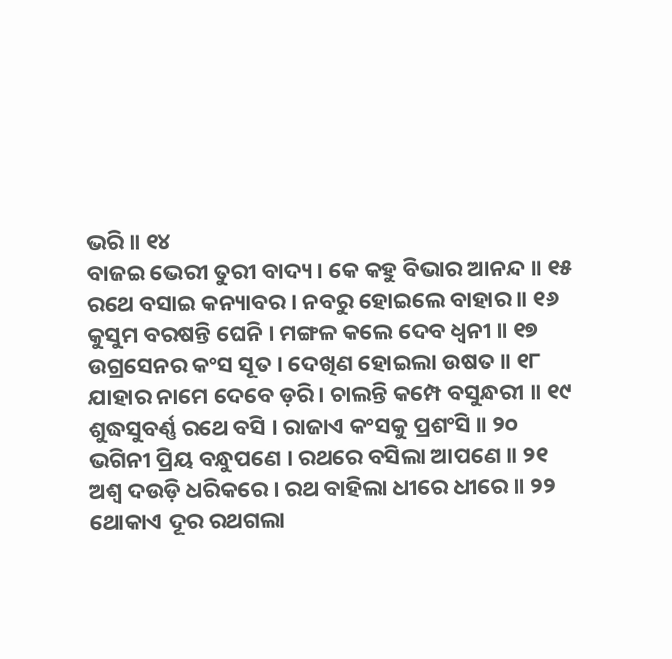ଭରି ॥ ୧୪
ବାଜଇ ଭେରୀ ତୁରୀ ବାଦ୍ୟ । କେ କହୁ ବିଭାର ଆନନ୍ଦ ॥ ୧୫
ରଥେ ବସାଇ କନ୍ୟାବର । ନବରୁ ହୋଇଲେ ବାହାର ॥ ୧୬
କୁସୁମ ବରଷନ୍ତି ଘେନି । ମଙ୍ଗଳ କଲେ ଦେବ ଧ୍ୱନୀ ॥ ୧୭
ଉଗ୍ରସେନର କଂସ ସୂତ । ଦେଖିଣ ହୋଇଲା ଉଷତ ॥ ୧୮
ଯାହାର ନାମେ ଦେବେ ଡ଼ରି । ଚାଲନ୍ତି କମ୍ପେ ବସୁନ୍ଧରୀ ॥ ୧୯
ଶୁଦ୍ଧସୁବର୍ଣ୍ଣ ରଥେ ବସି । ରାଜାଏ କଂସକୁ ପ୍ରଶଂସି ॥ ୨୦
ଭଗିନୀ ପ୍ରିୟ ବନ୍ଧୁପଣେ । ରଥରେ ବସିଲା ଆପଣେ ॥ ୨୧
ଅଶ୍ୱ ଦଉଡ଼ି ଧରିକରେ । ରଥ ବାହିଲା ଧୀରେ ଧୀରେ ॥ ୨୨
ଥୋକାଏ ଦୂର ରଥଗଲା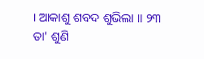। ଆକାଶୁ ଶବଦ ଶୁଭିଲା ॥ ୨୩
ତା' ଶୁଣି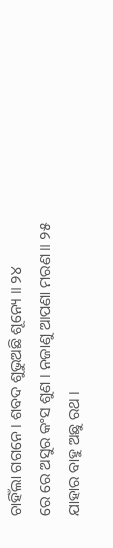ଚାହିଁଲା ଗଗନେ । ଶବଦ ଶୁଭୁଅଛି ଶୂନ୍ୟେ ॥ ୨୪
ରେ ରେ ଅସୁର କଂସ ଶୁଣ । ନଜାଣୁ ଆପଣା ମରଣ ॥ ୨୫
ଯାହାର ବାହୁ ଅଛୁ ରଥ ।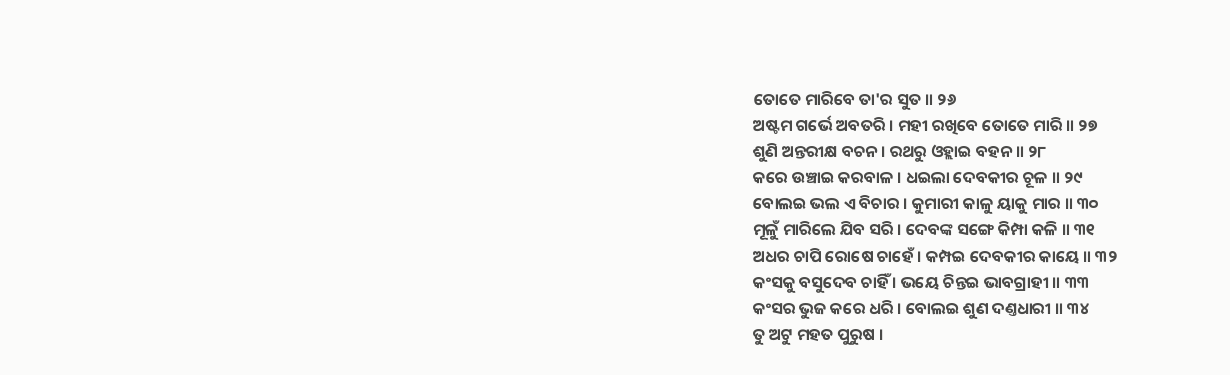ତୋତେ ମାରିବେ ତା'ର ସୁତ ॥ ୨୬
ଅଷ୍ଟମ ଗର୍ଭେ ଅବତରି । ମହୀ ରଖିବେ ତୋତେ ମାରି ॥ ୨୭
ଶୁଣି ଅନ୍ତରୀକ୍ଷ ବଚନ । ରଥରୁ ଓହ୍ଲାଇ ବହନ ॥ ୨୮
କରେ ଉଞ୍ଚାଇ କରବାଳ । ଧଇଲା ଦେବକୀର ଚୂଳ ॥ ୨୯
ବୋଲଇ ଭଲ ଏ ବିଚାର । କୁମାରୀ କାଳୁ ୟାକୁ ମାର ॥ ୩୦
ମୂଳୁଁ ମାରିଲେ ଯିବ ସରି । ଦେବଙ୍କ ସଙ୍ଗେ କିମ୍ପା କଳି ॥ ୩୧
ଅଧର ଚାପି ରୋଷେ ଚାହେଁ । କମ୍ପଇ ଦେବକୀର କାୟେ ॥ ୩୨
କଂସକୁ ବସୁଦେବ ଚାହିଁ । ଭୟେ ଚିନ୍ତଇ ଭାବଗ୍ରାହୀ ॥ ୩୩
କଂସର ଭୁଜ କରେ ଧରି । ବୋଲଇ ଶୁଣ ଦଣ୍ତଧାରୀ ॥ ୩୪
ତୁ ଅଟୁ ମହତ ପୁରୁଷ ।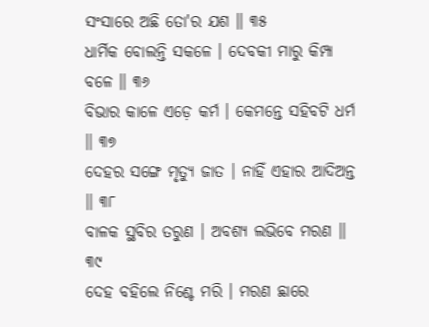ସଂସାରେ ଅଛି ତୋ'ର ଯଶ ॥ ୩୫
ଧାର୍ମିକ ବୋଲନ୍ତି ସକଳେ । ଦେବକୀ ମାରୁ କିମ୍ପା ବଳେ ॥ ୩୬
ବିଭାର କାଳେ ଏଡ଼େ କର୍ମ । କେମନ୍ତେ ସହିବଟି ଧର୍ମ ॥ ୩୭
ଦେହର ସଙ୍ଗେ ମୃତ୍ୟୁ ଜାତ । ନାହିଁ ଏହାର ଆଦିଅନ୍ତ ॥ ୩୮
ବାଳକ ସ୍ଥବିର ତରୁଣ । ଅବଶ୍ୟ ଲଭିବେ ମରଣ ॥ ୩୯
ଦେହ ବହିଲେ ନିଶ୍ଚେ ମରି । ମରଣ ଛାରେ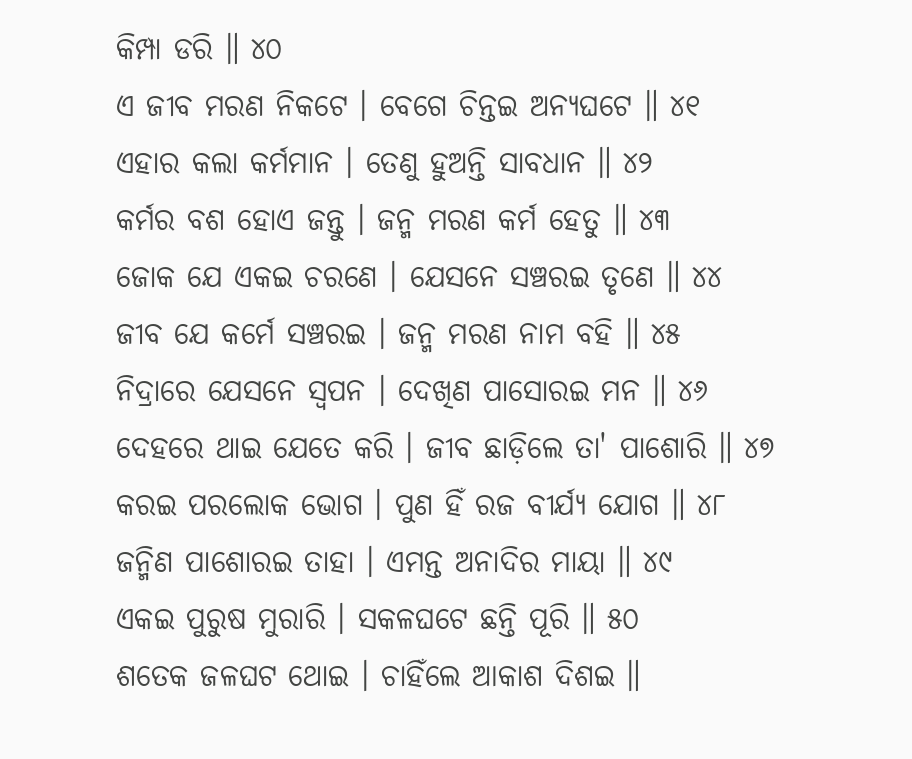କିମ୍ପା ଡରି ॥ ୪୦
ଏ ଜୀବ ମରଣ ନିକଟେ । ବେଗେ ଚିନ୍ତଇ ଅନ୍ୟଘଟେ ॥ ୪୧
ଏହାର କଲା କର୍ମମାନ । ତେଣୁ ହୁଅନ୍ତି ସାବଧାନ ॥ ୪୨
କର୍ମର ବଶ ହୋଏ ଜନ୍ତୁ । ଜନ୍ମ ମରଣ କର୍ମ ହେତୁ ॥ ୪୩
ଜୋକ ଯେ ଏକଇ ଚରଣେ । ଯେସନେ ସଞ୍ଚରଇ ତୃଣେ ॥ ୪୪
ଜୀବ ଯେ କର୍ମେ ସଞ୍ଚରଇ । ଜନ୍ମ ମରଣ ନାମ ବହି ॥ ୪୫
ନିଦ୍ରାରେ ଯେସନେ ସ୍ୱପନ । ଦେଖିଣ ପାସୋରଇ ମନ ॥ ୪୬
ଦେହରେ ଥାଇ ଯେତେ କରି । ଜୀବ ଛାଡ଼ିଲେ ତା' ପାଶୋରି ॥ ୪୭
କରଇ ପରଲୋକ ଭୋଗ । ପୁଣ ହିଁ ରଜ ବୀର୍ଯ୍ୟ ଯୋଗ ॥ ୪୮
ଜନ୍ମିଣ ପାଶୋରଇ ତାହା । ଏମନ୍ତ ଅନାଦିର ମାୟା ॥ ୪୯
ଏକଇ ପୁରୁଷ ମୁରାରି । ସକଳଘଟେ ଛନ୍ତି ପୂରି ॥ ୫୦
ଶତେକ ଜଳଘଟ ଥୋଇ । ଚାହିଁଲେ ଆକାଶ ଦିଶଇ ॥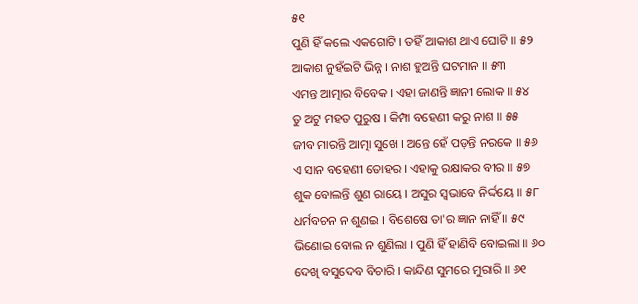୫୧
ପୁଣି ହିଁ କଲେ ଏକଗୋଟି । ତହିଁ ଆକାଶ ଥାଏ ଘୋଟି ॥ ୫୨
ଆକାଶ ନୁହଁଇଟି ଭିନ୍ନ । ନାଶ ହୁଅନ୍ତି ଘଟମାନ ॥ ୫୩
ଏମନ୍ତ ଆତ୍ମାର ବିବେକ । ଏହା ଜାଣନ୍ତି ଜ୍ଞାନୀ ଲୋକ ॥ ୫୪
ତୁ ଅଟୁ ମହତ ପୁରୁଷ । କିମ୍ପା ବହେଣୀ କରୁ ନାଶ ॥ ୫୫
ଜୀବ ମାରନ୍ତି ଆତ୍ମା ସୁଖେ । ଅନ୍ତେ ହେଁ ପଡ଼ନ୍ତି ନରକେ ॥ ୫୬
ଏ ସାନ ବହେଣୀ ତୋହର । ଏହାକୁ ରକ୍ଷାକର ବୀର ॥ ୫୭
ଶୁକ ବୋଲନ୍ତି ଶୁଣ ରାୟେ । ଅସୁର ସ୍ୱଭାବେ ନିର୍ଦ୍ଦୟେ ॥ ୫୮
ଧର୍ମବଚନ ନ ଶୁଣଇ । ବିଶେଷେ ତା'ର ଜ୍ଞାନ ନାହିଁ ॥ ୫୯
ଭିଣୋଇ ବୋଲ ନ ଶୁଣିଲା । ପୁଣି ହିଁ ହାଣିବି ବୋଇଲା ॥ ୬୦
ଦେଖି ବସୁଦେବ ବିଚାରି । କାନ୍ଦିଣ ସୁମରେ ମୁରାରି ॥ ୬୧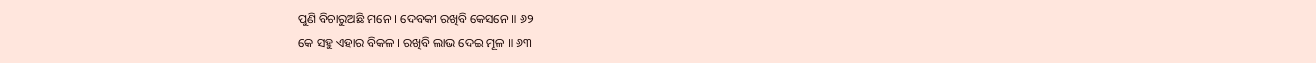ପୁଣି ବିଚାରୁଅଛି ମନେ । ଦେବକୀ ରଖିବି କେସନେ ॥ ୬୨
କେ ସହୁ ଏହାର ବିକଳ । ରଖିବି ଲାଭ ଦେଇ ମୂଳ ॥ ୬୩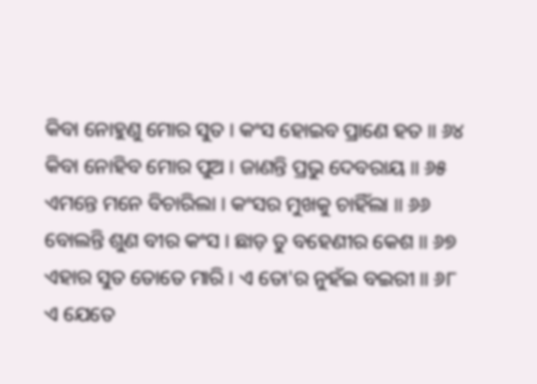କିବା ନୋହୁଣୁ ମୋର ସୁତ । କଂସ ହୋଇବ ପ୍ରାଣେ ହତ ॥ ୬୪
କିବା ନୋହିବ ମୋର ପୁଅ । ଜାଣନ୍ତି ପ୍ରଭୁ ଦେବରାୟ ॥ ୬୫
ଏମନ୍ତେ ମନେ ବିଚାରିଲା । କଂସର ମୁଖକୁ ଚାହିଁଲା ॥ ୬୬
ବୋଲନ୍ତି ଶୁଣ ବୀର କଂସ । ଛାଡ଼ ତୁ ବହେଣୀର କେଶ ॥ ୬୭
ଏହାର ସୁତ ତୋତେ ମାରି । ଏ ତୋ'ର ନୁହଁଇ ବଇରୀ ॥ ୬୮
ଏ ଯେତେ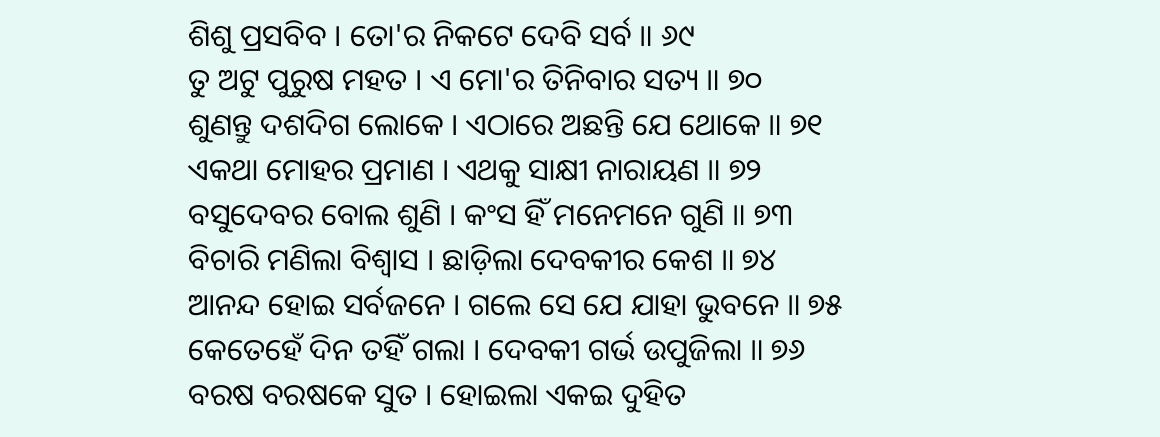ଶିଶୁ ପ୍ରସବିବ । ତୋ'ର ନିକଟେ ଦେବି ସର୍ବ ॥ ୬୯
ତୁ ଅଟୁ ପୁରୁଷ ମହତ । ଏ ମୋ'ର ତିନିବାର ସତ୍ୟ ॥ ୭୦
ଶୁଣନ୍ତୁ ଦଶଦିଗ ଲୋକେ । ଏଠାରେ ଅଛନ୍ତି ଯେ ଥୋକେ ॥ ୭୧
ଏକଥା ମୋହର ପ୍ରମାଣ । ଏଥକୁ ସାକ୍ଷୀ ନାରାୟଣ ॥ ୭୨
ବସୁଦେବର ବୋଲ ଶୁଣି । କଂସ ହିଁ ମନେମନେ ଗୁଣି ॥ ୭୩
ବିଚାରି ମଣିଲା ବିଶ୍ୱାସ । ଛାଡ଼ିଲା ଦେବକୀର କେଶ ॥ ୭୪
ଆନନ୍ଦ ହୋଇ ସର୍ବଜନେ । ଗଲେ ସେ ଯେ ଯାହା ଭୁବନେ ॥ ୭୫
କେତେହେଁ ଦିନ ତହିଁ ଗଲା । ଦେବକୀ ଗର୍ଭ ଉପୁଜିଲା ॥ ୭୬
ବରଷ ବରଷକେ ସୁତ । ହୋଇଲା ଏକଇ ଦୁହିତ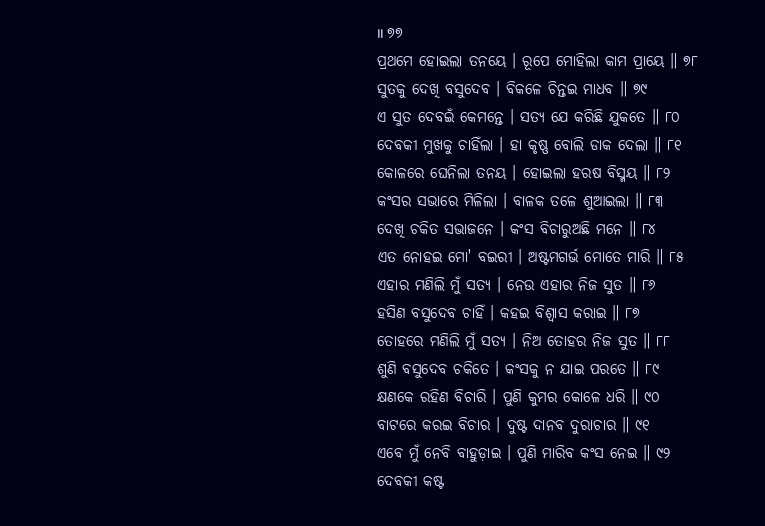॥ ୭୭
ପ୍ରଥମେ ହୋଇଲା ତନୟେ । ରୂପେ ମୋହିଲା କାମ ପ୍ରାୟେ ॥ ୭୮
ସୁତକୁ ଦେଖି ବସୁଦେବ । ବିକଳେ ଚିନ୍ତଇ ମାଧବ ॥ ୭୯
ଏ ସୁତ ଦେବଇଁ କେମନ୍ତେ । ସତ୍ୟ ଯେ କରିଛି ଯୁକତେ ॥ ୮୦
ଦେବକୀ ମୁଖକୁ ଚାହିଁଲା । ହା କୃଷ୍ଣ ବୋଲି ଡାକ ଦେଲା ॥ ୮୧
କୋଳରେ ଘେନିଲା ତନୟ । ହୋଇଲା ହରଷ ବିସ୍ମୟ ॥ ୮୨
କଂସର ସଭାରେ ମିଳିଲା । ବାଳକ ତଳେ ଶୁଆଇଲା ॥ ୮୩
ଦେଖି ଚକିତ ସଭାଜନେ । କଂସ ବିଚାରୁଅଛି ମନେ ॥ ୮୪
ଏତ ନୋହଇ ମୋ' ବଇରୀ । ଅଷ୍ଟମଗର୍ଭ ମୋତେ ମାରି ॥ ୮୫
ଏହାର ମଣିଲି ମୁଁ ସତ୍ୟ । ନେଉ ଏହାର ନିଜ ସୁତ ॥ ୮୬
ହସିଣ ବସୁଦେବ ଚାହିଁ । କହଇ ବିଶ୍ୱାସ କରାଇ ॥ ୮୭
ତୋହରେ ମଣିଲି ମୁଁ ସତ୍ୟ । ନିଅ ତୋହର ନିଜ ସୁତ ॥ ୮୮
ଶୁଣି ବସୁଦେବ ଚକିତେ । କଂସକୁ ନ ଯାଇ ପରତେ ॥ ୮୯
କ୍ଷଣକେ ରହିଣ ବିଚାରି । ପୁଣି କୁମର କୋଳେ ଧରି ॥ ୯୦
ବାଟରେ କରଇ ବିଚାର । ଦୁଷ୍ଟ ଦାନବ ଦୁରାଚାର ॥ ୯୧
ଏବେ ମୁଁ ନେବି ବାହୁଡ଼ାଇ । ପୁଣି ମାରିବ କଂସ ନେଇ ॥ ୯୨
ଦେବକୀ କଷ୍ଟ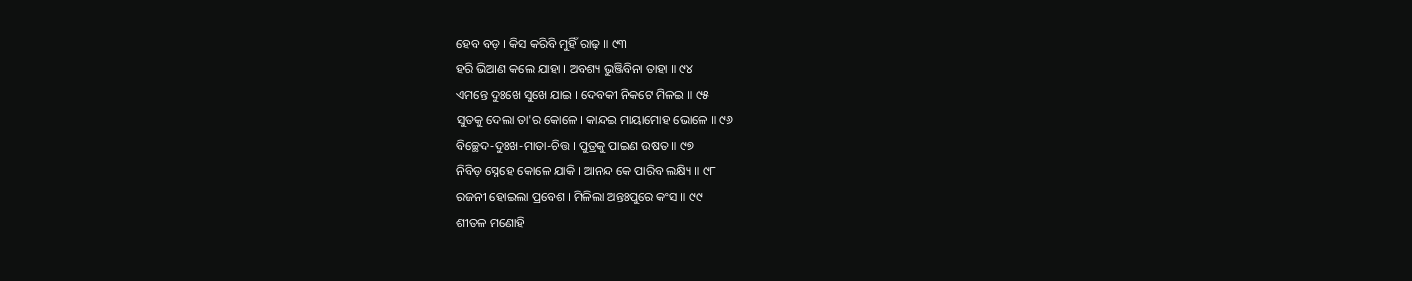ହେବ ବଡ଼ । କିସ କରିବି ମୁହିଁ ରାଢ଼ ॥ ୯୩
ହରି ଭିଆଣ କଲେ ଯାହା । ଅବଶ୍ୟ ଭୁଞ୍ଜିବିନା ତାହା ॥ ୯୪
ଏମନ୍ତେ ଦୁଃଖେ ସୁଖେ ଯାଇ । ଦେବକୀ ନିକଟେ ମିଳଇ ॥ ୯୫
ସୁତକୁ ଦେଲା ତା'ର କୋଳେ । କାନ୍ଦଇ ମାୟାମୋହ ଭୋଳେ ॥ ୯୬
ବିଚ୍ଛେଦ-ଦୁଃଖ-ମାତା-ଚିତ୍ତ । ପୁତ୍ରକୁ ପାଇଣ ଉଷତ ॥ ୯୭
ନିବିଡ଼ ସ୍ନେହେ କୋଳେ ଯାକି । ଆନନ୍ଦ କେ ପାରିବ ଲକ୍ଷ୍ୟି ॥ ୯୮
ରଜନୀ ହୋଇଲା ପ୍ରବେଶ । ମିଳିଲା ଅନ୍ତଃପୁରେ କଂସ ॥ ୯୯
ଶୀତଳ ମଣୋହି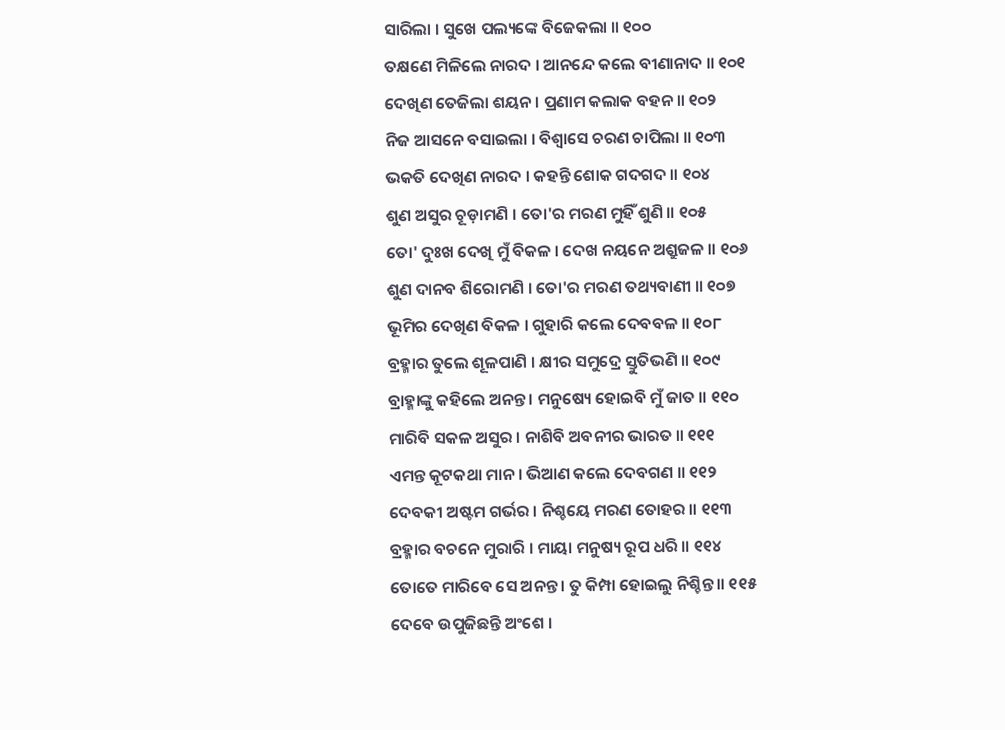ସାରିଲା । ସୁଖେ ପଲ୍ୟଙ୍କେ ବିଜେକଲା ॥ ୧୦୦
ତକ୍ଷଣେ ମିଳିଲେ ନାରଦ । ଆନନ୍ଦେ କଲେ ବୀଣାନାଦ ॥ ୧୦୧
ଦେଖିଣ ତେଜିଲା ଶୟନ । ପ୍ରଣାମ କଲାକ ବହନ ॥ ୧୦୨
ନିଜ ଆସନେ ବସାଇଲା । ବିଶ୍ୱାସେ ଚରଣ ଚାପିଲା ॥ ୧୦୩
ଭକତି ଦେଖିଣ ନାରଦ । କହନ୍ତି ଶୋକ ଗଦଗଦ ॥ ୧୦୪
ଶୁଣ ଅସୁର ଚୂଡ଼ାମଣି । ତୋ'ର ମରଣ ମୁହିଁ ଶୁଣି ॥ ୧୦୫
ତୋ' ଦୁଃଖ ଦେଖି ମୁଁ ବିକଳ । ଦେଖ ନୟନେ ଅଶ୍ରୁଜଳ ॥ ୧୦୬
ଶୁଣ ଦାନବ ଶିରୋମଣି । ତୋ'ର ମରଣ ତଥ୍ୟବାଣୀ ॥ ୧୦୭
ଭୂମିର ଦେଖିଣ ବିକଳ । ଗୁହାରି କଲେ ଦେବବଳ ॥ ୧୦୮
ବ୍ରହ୍ମାର ତୁଲେ ଶୂଳପାଣି । କ୍ଷୀର ସମୁଦ୍ରେ ସ୍ତୁତିଭଣି ॥ ୧୦୯
ବ୍ରାହ୍ମାଙ୍କୁ କହିଲେ ଅନନ୍ତ । ମନୁଷ୍ୟେ ହୋଇବି ମୁଁ ଜାତ ॥ ୧୧୦
ମାରିବି ସକଳ ଅସୁର । ନାଶିବି ଅବନୀର ଭାରତ ॥ ୧୧୧
ଏମନ୍ତ କୂଟକଥା ମାନ । ଭିଆଣ କଲେ ଦେବଗଣ ॥ ୧୧୨
ଦେବକୀ ଅଷ୍ଟମ ଗର୍ଭର । ନିଶ୍ଚୟେ ମରଣ ତୋହର ॥ ୧୧୩
ବ୍ରହ୍ମାର ବଚନେ ମୁରାରି । ମାୟା ମନୁଷ୍ୟ ରୂପ ଧରି ॥ ୧୧୪
ତୋତେ ମାରିବେ ସେ ଅନନ୍ତ । ତୁ କିମ୍ପା ହୋଇଲୁ ନିଶ୍ଚିନ୍ତ ॥ ୧୧୫
ଦେବେ ଉପୁଜିଛନ୍ତି ଅଂଶେ ।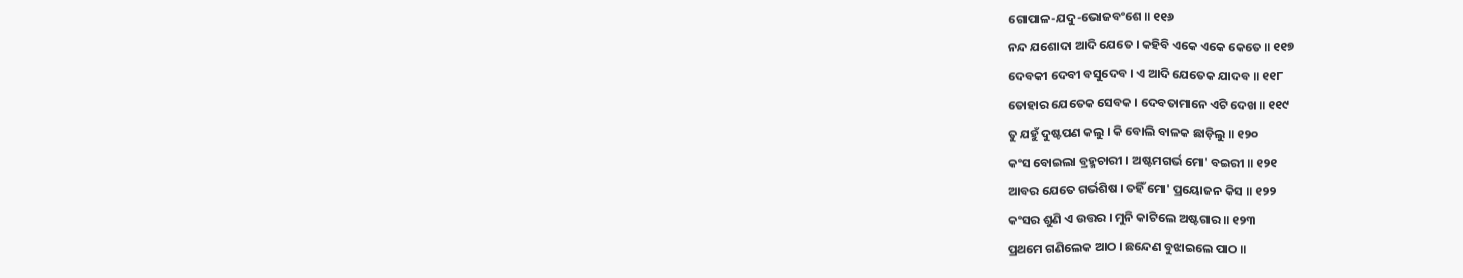ଗୋପାଳ-ଯଦୁ-ଭୋଜବଂଶେ ॥ ୧୧୬
ନନ୍ଦ ଯଶୋଦା ଆଦି ଯେତେ । କହିବି ଏକେ ଏକେ କେତେ ॥ ୧୧୭
ଦେବକୀ ଦେବୀ ବସୁଦେବ । ଏ ଆଦି ଯେତେକ ଯାଦବ ॥ ୧୧୮
ତୋହାର ଯେତେକ ସେବକ । ଦେବତାମାନେ ଏଟି ଦେଖ ॥ ୧୧୯
ତୁ ଯହୁଁ ଦୁଷ୍ଟପଣ କଲୁ । କି ବୋଲି ବାଳକ ଛାଡ଼ିଲୁ ॥ ୧୨୦
କଂସ ବୋଇଲା ବ୍ରହ୍ମଚାରୀ । ଅଷ୍ଟମଗର୍ଭ ମୋ' ବଇରୀ ॥ ୧୨୧
ଆବର ଯେତେ ଗର୍ଭଶିଷ । ତହିଁ ମୋ' ପ୍ରୟୋଜନ କିସ ॥ ୧୨୨
କଂସର ଶୁଣି ଏ ଉତ୍ତର । ମୁନି କାଟିଲେ ଅଷ୍ଟଗାର ॥ ୧୨୩
ପ୍ରଥମେ ଗଣିଲେକ ଆଠ । ଛନ୍ଦେଣ ବୁଝାଇଲେ ପାଠ ॥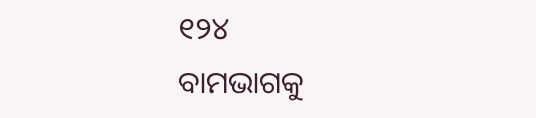୧୨୪
ବାମଭାଗକୁ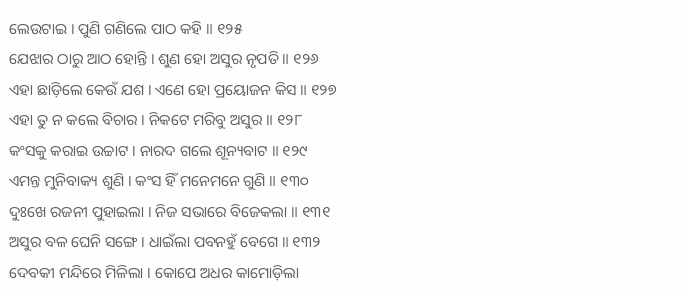ଲେଉଟାଇ । ପୁଣି ଗଣିଲେ ପାଠ କହି ॥ ୧୨୫
ଯେଝାର ଠାରୁ ଆଠ ହୋନ୍ତି । ଶୁଣ ହୋ ଅସୁର ନୃପତି ॥ ୧୨୬
ଏହା ଛାଡ଼ିଲେ କେଉଁ ଯଶ । ଏଣେ ହୋ ପ୍ରୟୋଜନ କିସ ॥ ୧୨୭
ଏହା ତୁ ନ କଲେ ବିଚାର । ନିକଟେ ମରିବୁ ଅସୁର ॥ ୧୨୮
କଂସକୁ କରାଇ ଉଚ୍ଚାଟ । ନାରଦ ଗଲେ ଶୂନ୍ୟବାଟ ॥ ୧୨୯
ଏମନ୍ତ ମୁନିବାକ୍ୟ ଶୁଣି । କଂସ ହିଁ ମନେମନେ ଗୁଣି ॥ ୧୩୦
ଦୁଃଖେ ରଜନୀ ପୁହାଇଲା । ନିଜ ସଭାରେ ବିଜେକଲା ॥ ୧୩୧
ଅସୁର ବଳ ଘେନି ସଙ୍ଗେ । ଧାଇଁଲା ପବନହୁଁ ବେଗେ ॥ ୧୩୨
ଦେବକୀ ମନ୍ଦିରେ ମିଳିଲା । କୋପେ ଅଧର କାମୋଡ଼ିଲା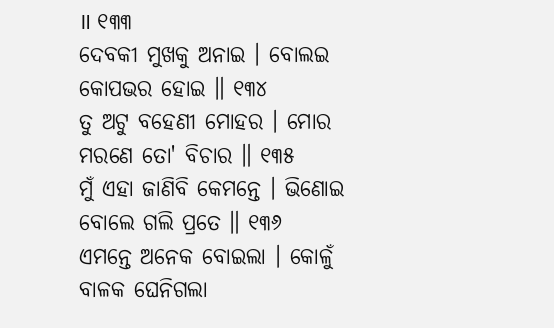॥ ୧୩୩
ଦେବକୀ ମୁଖକୁ ଅନାଇ । ବୋଲଇ କୋପଭର ହୋଇ ॥ ୧୩୪
ତୁ ଅଟୁ ବହେଣୀ ମୋହର । ମୋର ମରଣେ ତୋ' ବିଚାର ॥ ୧୩୫
ମୁଁ ଏହା ଜାଣିବି କେମନ୍ତେ । ଭିଣୋଇ ବୋଲେ ଗଲି ପ୍ରତେ ॥ ୧୩୬
ଏମନ୍ତେ ଅନେକ ବୋଇଲା । କୋଳୁଁ ବାଳକ ଘେନିଗଲା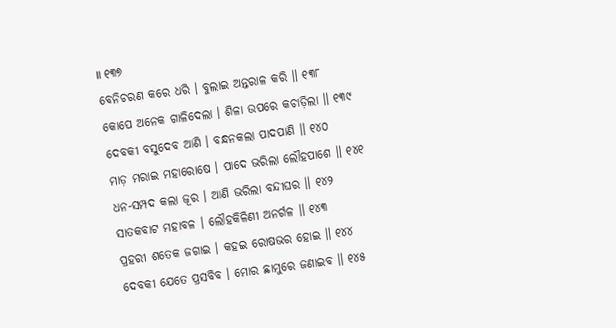॥ ୧୩୭
ବେନିଚରଣ କରେ ଧରି । ବୁଲାଇ ଅନ୍ତରାଳ କରି ॥ ୧୩୮
କୋପେ ଅନେକ ଗାଳିଦେଲା । ଶିଳା ଉପରେ କଚାଡ଼ିଲା ॥ ୧୩୯
ଦେବକୀ ବସୁଦେବ ଆଣି । ବନ୍ଧନକଲା ପାଦପାଣି ॥ ୧୪୦
ମାଡ଼ ମରାଇ ମହାରୋଷେ । ପାଦେ ଭରିଲା ଲୌହପାଶେ ॥ ୧୪୧
ଧନ-ସମ୍ପଦ କଲା ଜୂର । ଆଣି ଭରିଲା ବନ୍ଦୀଘର ॥ ୧୪୨
ସାତକବାଟ ମହାବଳ । ଲୌହକିଳିଣୀ ଅନର୍ଗଳ ॥ ୧୪୩
ପ୍ରହରୀ ଶତେକ ଜଗାଇ । କହଇ ରୋଷଭର ହୋଇ ॥ ୧୪୪
ଦେବକୀ ଯେତେ ପ୍ରସବିବ । ମୋର ଛାମୁରେ ଜଣାଇବ ॥ ୧୪୫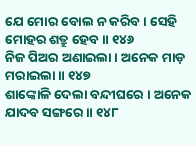ଯେ ମୋର ବୋଲ ନ କରିବ । ସେହି ମୋହର ଶତ୍ରୁ ହେବ ॥ ୧୪୬
ନିଜ ପିଅର ଅଣାଇଲା । ଅନେକ ମାଡ଼ ମରାଇଲା ॥ ୧୪୭
ଶାଙ୍କୋଳି ଦେଲା ବନ୍ଦୀଘରେ । ଅନେକ ଯାଦବ ସଙ୍ଗରେ ॥ ୧୪୮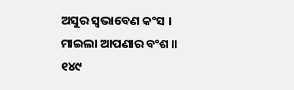ଅସୁର ସ୍ୱଭାବେଣ କଂସ । ମାଇଲା ଆପଣାର ବଂଶ ॥ ୧୪୯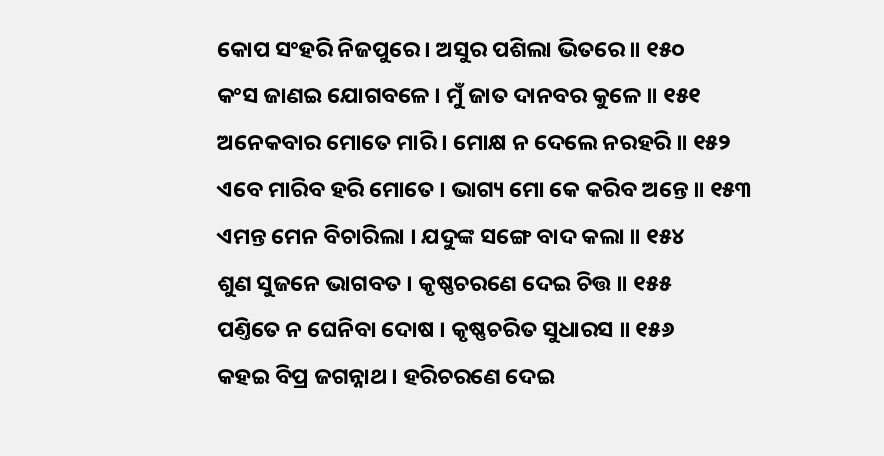କୋପ ସଂହରି ନିଜପୁରେ । ଅସୁର ପଶିଲା ଭିତରେ ॥ ୧୫୦
କଂସ ଜାଣଇ ଯୋଗବଳେ । ମୁଁ ଜାତ ଦାନବର କୁଳେ ॥ ୧୫୧
ଅନେକବାର ମୋତେ ମାରି । ମୋକ୍ଷ ନ ଦେଲେ ନରହରି ॥ ୧୫୨
ଏବେ ମାରିବ ହରି ମୋତେ । ଭାଗ୍ୟ ମୋ କେ କରିବ ଅନ୍ତେ ॥ ୧୫୩
ଏମନ୍ତ ମେନ ବିଚାରିଲା । ଯଦୁଙ୍କ ସଙ୍ଗେ ବାଦ କଲା ॥ ୧୫୪
ଶୁଣ ସୁଜନେ ଭାଗବତ । କୃଷ୍ଣଚରଣେ ଦେଇ ଚିତ୍ତ ॥ ୧୫୫
ପଣ୍ତିତେ ନ ଘେନିବା ଦୋଷ । କୃଷ୍ଣଚରିତ ସୁଧାରସ ॥ ୧୫୬
କହଇ ବିପ୍ର ଜଗନ୍ନାଥ । ହରିଚରଣେ ଦେଇ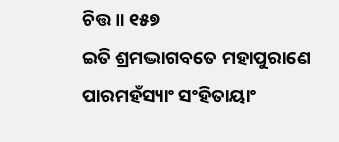ଚିତ୍ତ ॥ ୧୫୭
ଇତି ଶ୍ରମଦ୍ଭାଗବତେ ମହାପୁରାଣେ ପାରମହଁସ୍ୟାଂ ସଂହିତାୟାଂ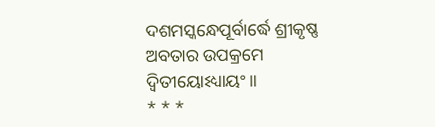ଦଶମସ୍କନ୍ଧେପୂର୍ବାର୍ଦ୍ଧେ ଶ୍ରୀକୃଷ୍ଣ ଅବତାର ଉପକ୍ରମେ ଦ୍ୱିତୀୟୋଽଧ୍ୟାୟଂ ॥
* * *